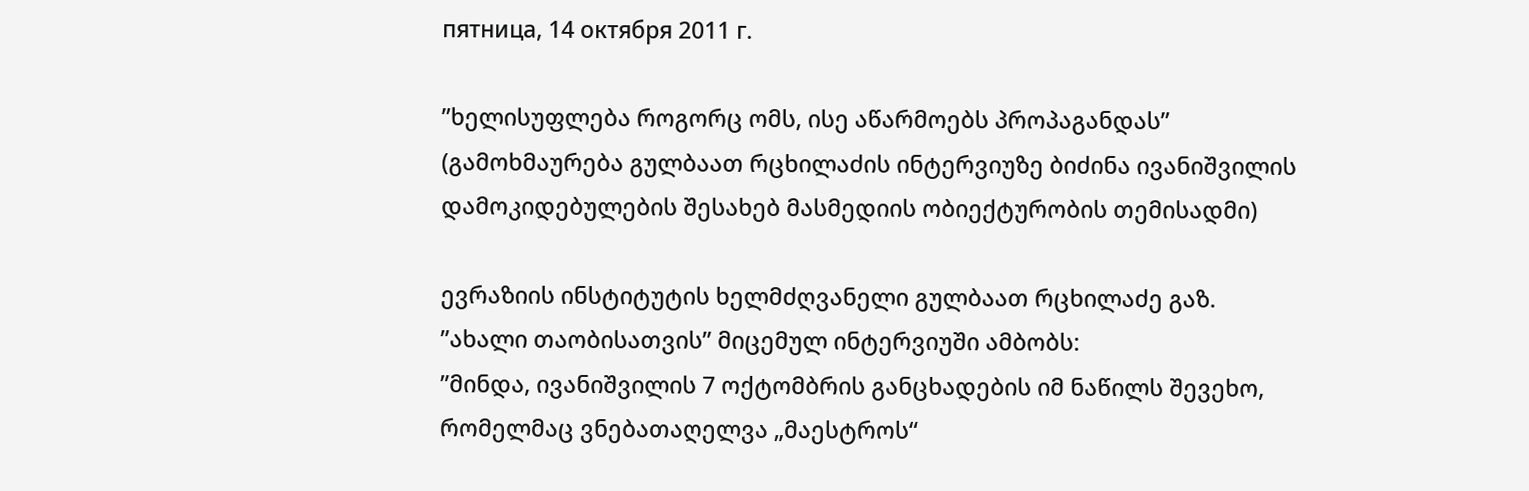пятница, 14 октября 2011 г.

”ხელისუფლება როგორც ომს, ისე აწარმოებს პროპაგანდას” (გამოხმაურება გულბაათ რცხილაძის ინტერვიუზე ბიძინა ივანიშვილის დამოკიდებულების შესახებ მასმედიის ობიექტურობის თემისადმი)

ევრაზიის ინსტიტუტის ხელმძღვანელი გულბაათ რცხილაძე გაზ. ”ახალი თაობისათვის” მიცემულ ინტერვიუში ამბობს:
”მინდა, ივანიშვილის 7 ოქტომბრის განცხადების იმ ნაწილს შევეხო, რომელმაც ვნებათაღელვა „მაესტროს“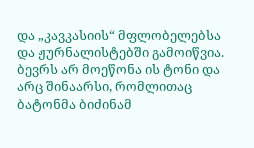და „კავკასიის“ მფლობელებსა და ჟურნალისტებში გამოიწვია. ბევრს არ მოეწონა ის ტონი და არც შინაარსი, რომლითაც ბატონმა ბიძინამ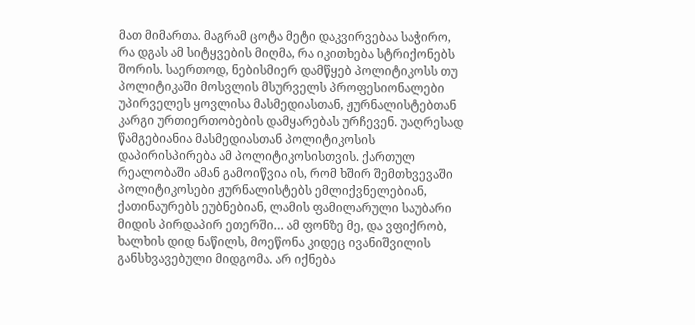მათ მიმართა. მაგრამ ცოტა მეტი დაკვირვებაა საჭირო, რა დგას ამ სიტყვების მიღმა, რა იკითხება სტრიქონებს შორის. საერთოდ, ნებისმიერ დამწყებ პოლიტიკოსს თუ პოლიტიკაში მოსვლის მსურველს პროფესიონალები უპირველეს ყოვლისა მასმედიასთან, ჟურნალისტებთან კარგი ურთიერთობების დამყარებას ურჩევენ. უაღრესად წამგებიანია მასმედიასთან პოლიტიკოსის დაპირისპირება ამ პოლიტიკოსისთვის. ქართულ რეალობაში ამან გამოიწვია ის, რომ ხშირ შემთხვევაში პოლიტიკოსები ჟურნალისტებს ემლიქვნელებიან, ქათინაურებს ეუბნებიან, ლამის ფამილარული საუბარი მიდის პირდაპირ ეთერში… ამ ფონზე მე, და ვფიქრობ, ხალხის დიდ ნაწილს, მოეწონა კიდეც ივანიშვილის განსხვავებული მიდგომა. არ იქნება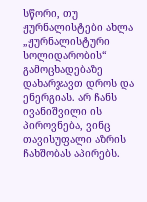სწორი, თუ ჟურნალისტები ახლა „ჟურნალისტური სოლიდარობის“ გამოცხადებაზე დახარჯავთ დროს და ენერგიას. არ ჩანს ივანიშვილი ის პიროვნება, ვინც თავისუფალი აზრის ჩახშობას აპირებს.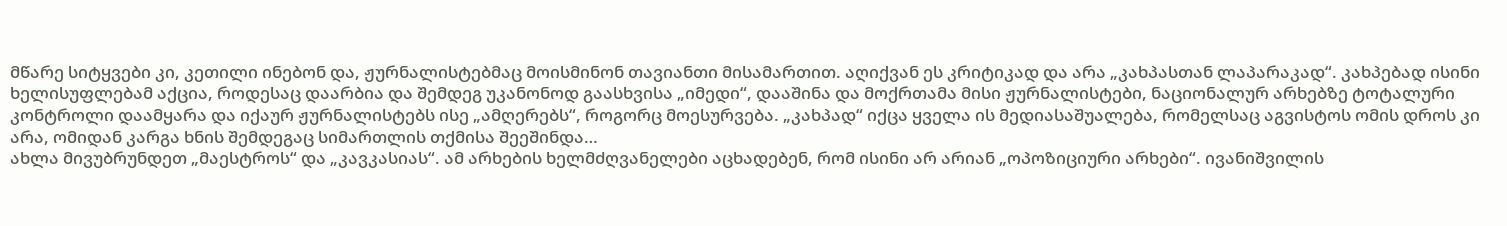მწარე სიტყვები კი, კეთილი ინებონ და, ჟურნალისტებმაც მოისმინონ თავიანთი მისამართით. აღიქვან ეს კრიტიკად და არა „კახპასთან ლაპარაკად“. კახპებად ისინი ხელისუფლებამ აქცია, როდესაც დაარბია და შემდეგ უკანონოდ გაასხვისა „იმედი“, დააშინა და მოქრთამა მისი ჟურნალისტები, ნაციონალურ არხებზე ტოტალური კონტროლი დაამყარა და იქაურ ჟურნალისტებს ისე „ამღერებს“, როგორც მოესურვება. „კახპად“ იქცა ყველა ის მედიასაშუალება, რომელსაც აგვისტოს ომის დროს კი არა, ომიდან კარგა ხნის შემდეგაც სიმართლის თქმისა შეეშინდა…
ახლა მივუბრუნდეთ „მაესტროს“ და „კავკასიას“. ამ არხების ხელმძღვანელები აცხადებენ, რომ ისინი არ არიან „ოპოზიციური არხები“. ივანიშვილის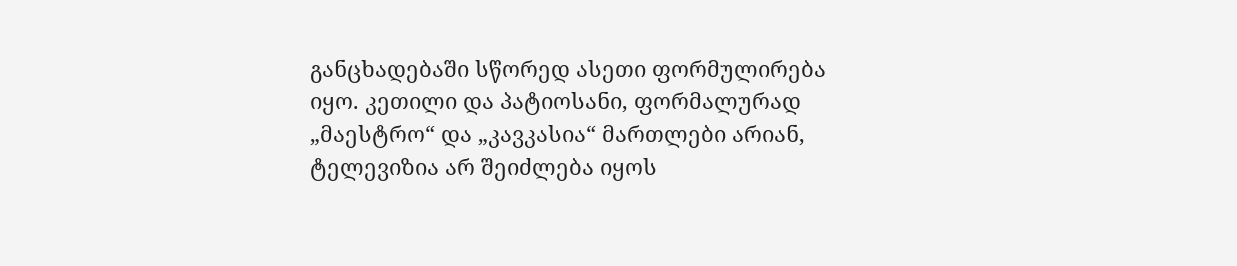განცხადებაში სწორედ ასეთი ფორმულირება იყო. კეთილი და პატიოსანი, ფორმალურად „მაესტრო“ და „კავკასია“ მართლები არიან, ტელევიზია არ შეიძლება იყოს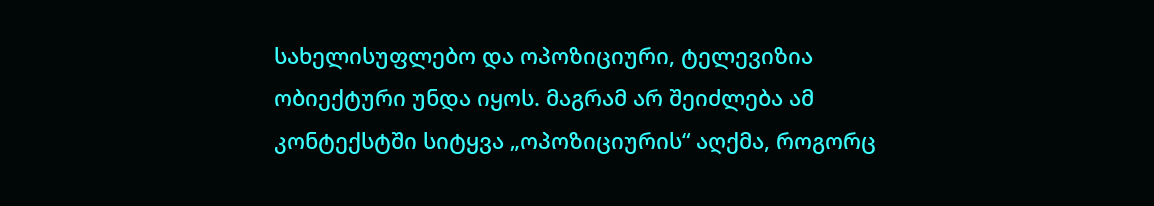სახელისუფლებო და ოპოზიციური, ტელევიზია ობიექტური უნდა იყოს. მაგრამ არ შეიძლება ამ კონტექსტში სიტყვა „ოპოზიციურის“ აღქმა, როგორც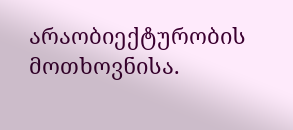არაობიექტურობის მოთხოვნისა.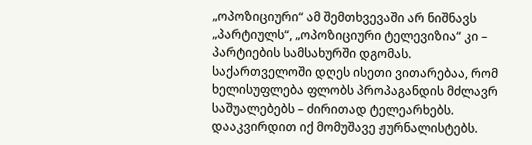„ოპოზიციური“ ამ შემთხვევაში არ ნიშნავს „პარტიულს“, „ოპოზიციური ტელევიზია“ კი – პარტიების სამსახურში დგომას. საქართველოში დღეს ისეთი ვითარებაა, რომ ხელისუფლება ფლობს პროპაგანდის მძლავრ საშუალებებს – ძირითად ტელეარხებს. დააკვირდით იქ მომუშავე ჟურნალისტებს.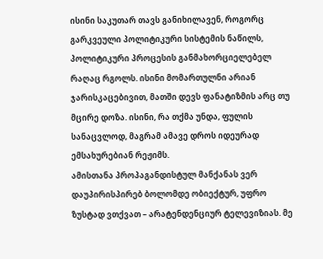ისინი საკუთარ თავს განიხილავენ, როგორც გარკვეული პოლიტიკური სისტემის ნაწილს, პოლიტიკური პროცესის განმახორციელებელ რაღაც რგოლს. ისინი მომართულნი არიან ჯარისკაცებივით, მათში დევს ფანატიზმის არც თუ მცირე დოზა. ისინი, რა თქმა უნდა, ფულის სანაცვლოდ, მაგრამ ამავე დროს იდეურად ემსახურებიან რეჟიმს.
ამისთანა პროპაგანდისტულ მანქანას ვერ დაუპირისპირებ ბოლომდე ობიექტურ, უფრო ზუსტად ვთქვათ – არატენდენციურ ტელევიზიას. მე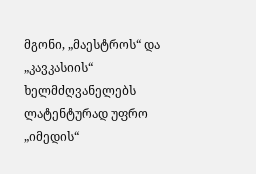მგონი, „მაესტროს“ და „კავკასიის“ ხელმძღვანელებს ლატენტურად უფრო „იმედის“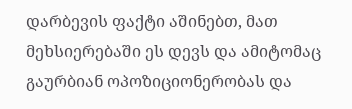დარბევის ფაქტი აშინებთ, მათ მეხსიერებაში ეს დევს და ამიტომაც გაურბიან ოპოზიციონერობას და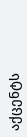აქცენტს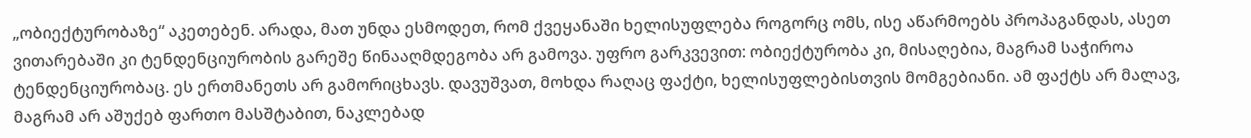„ობიექტურობაზე“ აკეთებენ. არადა, მათ უნდა ესმოდეთ, რომ ქვეყანაში ხელისუფლება როგორც ომს, ისე აწარმოებს პროპაგანდას, ასეთ ვითარებაში კი ტენდენციურობის გარეშე წინააღმდეგობა არ გამოვა. უფრო გარკვევით: ობიექტურობა კი, მისაღებია, მაგრამ საჭიროა ტენდენციურობაც. ეს ერთმანეთს არ გამორიცხავს. დავუშვათ, მოხდა რაღაც ფაქტი, ხელისუფლებისთვის მომგებიანი. ამ ფაქტს არ მალავ, მაგრამ არ აშუქებ ფართო მასშტაბით, ნაკლებად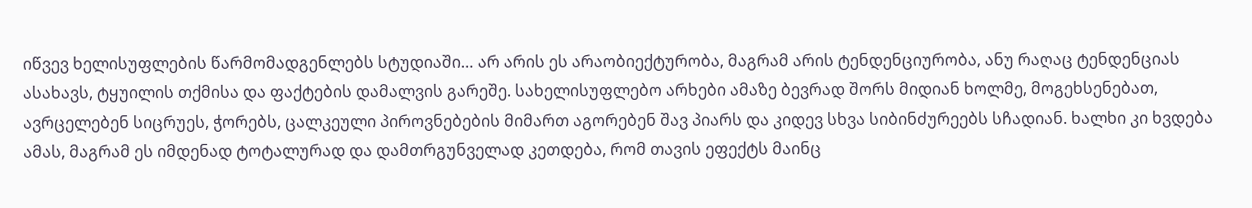იწვევ ხელისუფლების წარმომადგენლებს სტუდიაში… არ არის ეს არაობიექტურობა, მაგრამ არის ტენდენციურობა, ანუ რაღაც ტენდენციას ასახავს, ტყუილის თქმისა და ფაქტების დამალვის გარეშე. სახელისუფლებო არხები ამაზე ბევრად შორს მიდიან ხოლმე, მოგეხსენებათ, ავრცელებენ სიცრუეს, ჭორებს, ცალკეული პიროვნებების მიმართ აგორებენ შავ პიარს და კიდევ სხვა სიბინძურეებს სჩადიან. ხალხი კი ხვდება ამას, მაგრამ ეს იმდენად ტოტალურად და დამთრგუნველად კეთდება, რომ თავის ეფექტს მაინც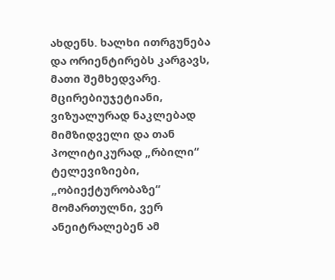ახდენს. ხალხი ითრგუნება და ორიენტირებს კარგავს, მათი შემხედვარე.
მცირებიუჯეტიანი, ვიზუალურად ნაკლებად მიმზიდველი და თან პოლიტიკურად „რბილი“ ტელევიზიები, „ობიექტურობაზე“ მომართულნი, ვერ ანეიტრალებენ ამ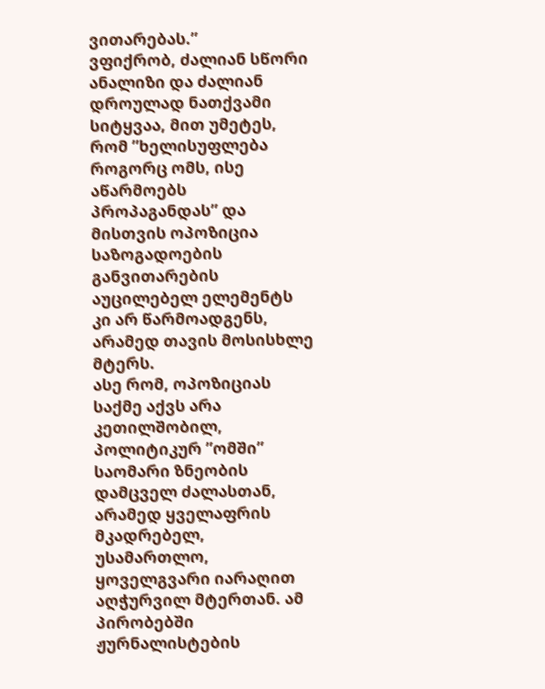ვითარებას.”
ვფიქრობ, ძალიან სწორი ანალიზი და ძალიან დროულად ნათქვამი სიტყვაა, მით უმეტეს, რომ ”ხელისუფლება როგორც ომს, ისე აწარმოებს პროპაგანდას” და მისთვის ოპოზიცია საზოგადოების განვითარების აუცილებელ ელემენტს კი არ წარმოადგენს, არამედ თავის მოსისხლე მტერს.
ასე რომ, ოპოზიციას საქმე აქვს არა კეთილშობილ, პოლიტიკურ ”ომში” საომარი ზნეობის დამცველ ძალასთან, არამედ ყველაფრის მკადრებელ, უსამართლო, ყოველგვარი იარაღით აღჭურვილ მტერთან. ამ პირობებში ჟურნალისტების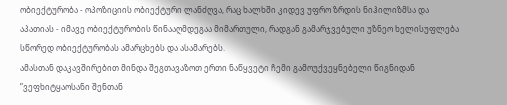ობიექტურობა - ოპოზიციის ობიექტური ლანძღვა, რაც ხალხში კიდევ უფრო ზრდის ნიჰილიზმსა და აპათიას - იმავე ობიექტურობის წინააღმდეგაა მიმართული, რადგან გამარჯვებული უზნეო ხელისუფლება სწორედ ობიექტურობას ამარცხებს და ასამარებს.
ამასთან დაკავშირებით მინდა შეგთავაზოთ ერთი ნაწყვეტი ჩემი გამოუქვეყნებელი წიგნიდან ”ვეფხიტყაოსანი შენთან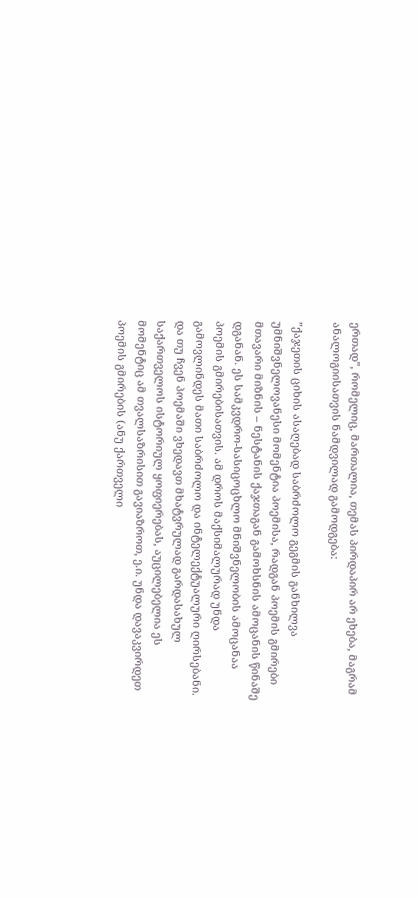ერთად”, რომელიც, მართალია, თემას პირდაპირ არ ეხება, მაგრამ ანალოგიისათვის ნამდვილად გამოდგება:

”ქაჯეთის ციხის ასაღებად საბრძოლო გეგმის განხილვა უმნიშვნელოვანესი მომენტია პოემისა, რადგან პოემის გმირები მთავარი მიზნის – ნესტანის ქაჯთაგან გამოხსნის ამოცანის წინაშე დგანან. ეს სამკვდრო-სასიცოცხლო მნიშვნელობის ამოცანაა პოემის გმირებისათვის. ამ დროს მაქსიმალურად უნდა გამოვლინდეს მათი საბრძოლო და ინტელექტუალური ღირსებანი. და თუ ჩვენ პოემაში ვხედავთ მხატვრულად გარდასახულ საქართველოს ისტორიულ ყოფიერებას, აუცილებელია ეს მომენტიც ამ თვალსაზრისით გავიაზროთ, ე.ი. უნდა დავაკვირდეთ პოემის გმირების (ანუ ქართველი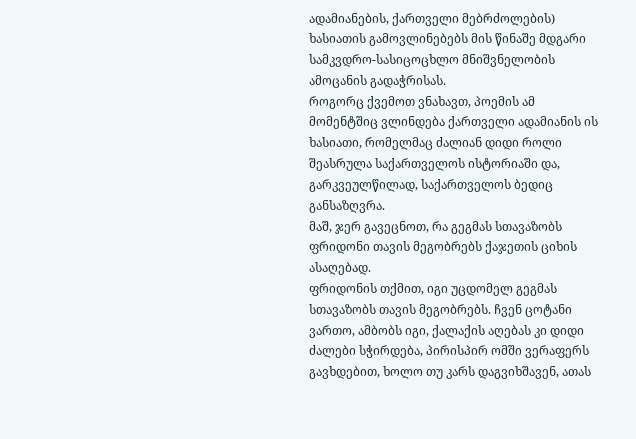ადამიანების, ქართველი მებრძოლების) ხასიათის გამოვლინებებს მის წინაშე მდგარი სამკვდრო-სასიცოცხლო მნიშვნელობის ამოცანის გადაჭრისას.
როგორც ქვემოთ ვნახავთ, პოემის ამ მომენტშიც ვლინდება ქართველი ადამიანის ის ხასიათი, რომელმაც ძალიან დიდი როლი შეასრულა საქართველოს ისტორიაში და, გარკვეულწილად, საქართველოს ბედიც განსაზღვრა.
მაშ, ჯერ გავეცნოთ, რა გეგმას სთავაზობს ფრიდონი თავის მეგობრებს ქაჯეთის ციხის ასაღებად.
ფრიდონის თქმით, იგი უცდომელ გეგმას სთავაზობს თავის მეგობრებს. ჩვენ ცოტანი ვართო, ამბობს იგი, ქალაქის აღებას კი დიდი ძალები სჭირდება, პირისპირ ომში ვერაფერს გავხდებით, ხოლო თუ კარს დაგვიხშავენ, ათას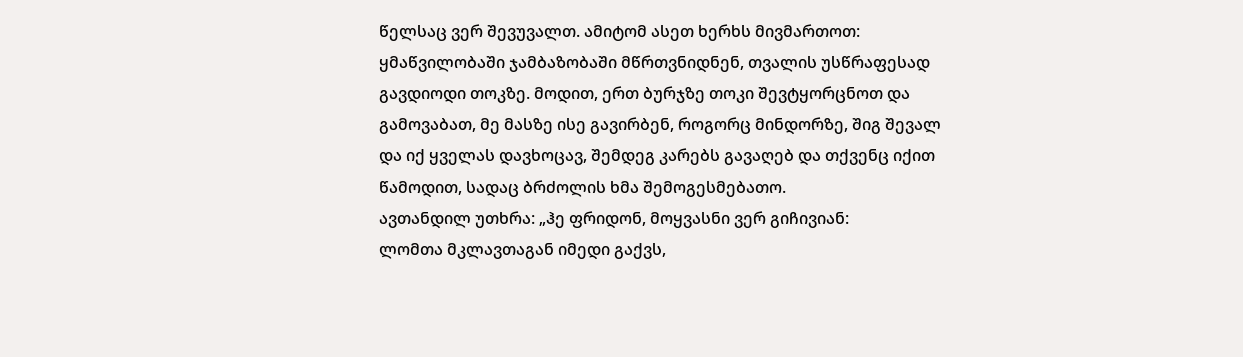წელსაც ვერ შევუვალთ. ამიტომ ასეთ ხერხს მივმართოთ: ყმაწვილობაში ჯამბაზობაში მწრთვნიდნენ, თვალის უსწრაფესად გავდიოდი თოკზე. მოდით, ერთ ბურჯზე თოკი შევტყორცნოთ და გამოვაბათ, მე მასზე ისე გავირბენ, როგორც მინდორზე, შიგ შევალ და იქ ყველას დავხოცავ, შემდეგ კარებს გავაღებ და თქვენც იქით წამოდით, სადაც ბრძოლის ხმა შემოგესმებათო.
ავთანდილ უთხრა: „ჰე ფრიდონ, მოყვასნი ვერ გიჩივიან:
ლომთა მკლავთაგან იმედი გაქვს,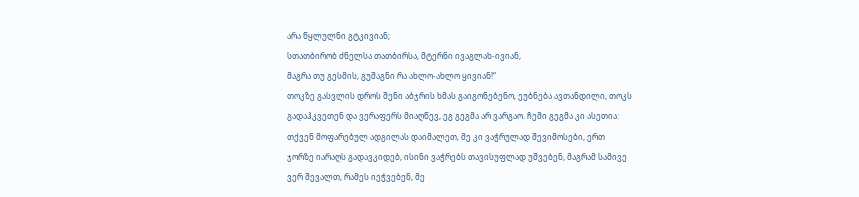არა წყლულნი გტკივიან;
სთათბირობ ძნელსა თათბირსა, მტერნი ივაგლახ-ივიან,
მაგრა თუ გესმის, გუშაგნი რა ახლო-ახლო ყივიან!“
თოკზე გასვლის დროს შენი აბჯრის ხმას გაიგონებენო, ეუბნება ავთანდილი, თოკს გადაჰკვეთენ და ვერაფერს მიაღწევ, ეგ გეგმა არ ვარგაო. ჩემი გეგმა კი ასეთია: თქვენ მოფარებულ ადგილას დაიმალეთ, მე კი ვაჭრულად შევიმოსები, ერთ ჯორზე იარაღს გადავკიდებ, ისინი ვაჭრებს თავისუფლად უშვებენ, მაგრამ სამივე ვერ შევალთ, რამეს იეჭვებენ, მე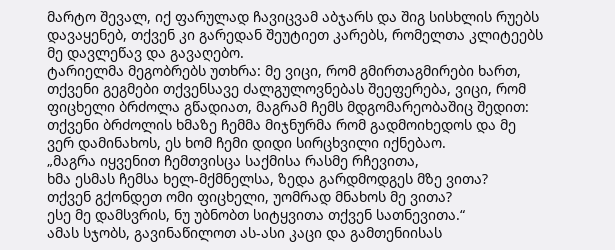მარტო შევალ, იქ ფარულად ჩავიცვამ აბჯარს და შიგ სისხლის რუებს დავაყენებ, თქვენ კი გარედან შეუტიეთ კარებს, რომელთა კლიტეებს მე დავლეწავ და გავაღებო.
ტარიელმა მეგობრებს უთხრა: მე ვიცი, რომ გმირთაგმირები ხართ, თქვენი გეგმები თქვენსავე ძალგულოვნებას შეეფერება, ვიცი, რომ ფიცხელი ბრძოლა გწადიათ, მაგრამ ჩემს მდგომარეობაშიც შედით: თქვენი ბრძოლის ხმაზე ჩემმა მიჯნურმა რომ გადმოიხედოს და მე ვერ დამინახოს, ეს ხომ ჩემი დიდი სირცხვილი იქნებაო.
„მაგრა იყვენით ჩემთვისცა საქმისა რასმე რჩევითა,
ხმა ესმას ჩემსა ხელ-მქმნელსა, ზედა გარდმოდგეს მზე ვითა?
თქვენ გქონდეთ ომი ფიცხელი, უომრად მნახოს მე ვითა?
ესე მე დამსვრის, ნუ უბნობთ სიტყვითა თქვენ სათნევითა.“
ამას სჯობს, გავინაწილოთ ას-ასი კაცი და გამთენიისას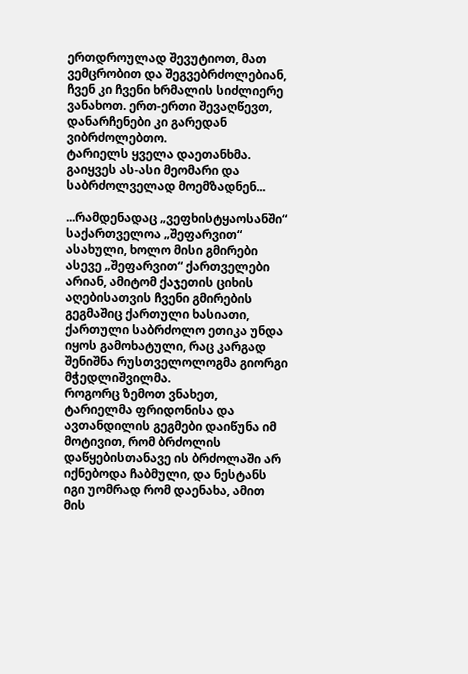ერთდროულად შევუტიოთ, მათ ვემცრობით და შეგვებრძოლებიან, ჩვენ კი ჩვენი ხრმალის სიძლიერე ვანახოთ. ერთ-ერთი შევაღწევთ, დანარჩენები კი გარედან ვიბრძოლებთო.
ტარიელს ყველა დაეთანხმა. გაიყვეს ას-ასი მეომარი და საბრძოლველად მოემზადნენ...

...რამდენადაც „ვეფხისტყაოსანში“ საქართველოა „შეფარვით“ ასახული, ხოლო მისი გმირები ასევე „შეფარვით“ ქართველები არიან, ამიტომ ქაჯეთის ციხის აღებისათვის ჩვენი გმირების გეგმაშიც ქართული ხასიათი, ქართული საბრძოლო ეთიკა უნდა იყოს გამოხატული, რაც კარგად შენიშნა რუსთველოლოგმა გიორგი მჭედლიშვილმა.
როგორც ზემოთ ვნახეთ, ტარიელმა ფრიდონისა და ავთანდილის გეგმები დაიწუნა იმ მოტივით, რომ ბრძოლის დაწყებისთანავე ის ბრძოლაში არ იქნებოდა ჩაბმული, და ნესტანს იგი უომრად რომ დაენახა, ამით მის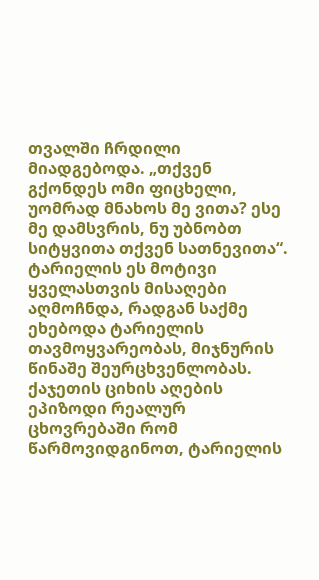თვალში ჩრდილი მიადგებოდა. „თქვენ გქონდეს ომი ფიცხელი, უომრად მნახოს მე ვითა? ესე მე დამსვრის, ნუ უბნობთ სიტყვითა თქვენ სათნევითა“. ტარიელის ეს მოტივი ყველასთვის მისაღები აღმოჩნდა, რადგან საქმე ეხებოდა ტარიელის თავმოყვარეობას, მიჯნურის წინაშე შეურცხვენლობას.
ქაჯეთის ციხის აღების ეპიზოდი რეალურ ცხოვრებაში რომ წარმოვიდგინოთ, ტარიელის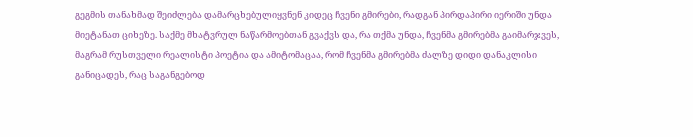გეგმის თანახმად შეიძლება დამარცხებულიყვნენ კიდეც ჩვენი გმირები, რადგან პირდაპირი იერიში უნდა მიეტანათ ციხეზე. საქმე მხატვრულ ნაწარმოებთან გვაქვს და, რა თქმა უნდა, ჩვენმა გმირებმა გაიმარჯვეს, მაგრამ რუსთველი რეალისტი პოეტია და ამიტომაცაა, რომ ჩვენმა გმირებმა ძალზე დიდი დანაკლისი განიცადეს, რაც საგანგებოდ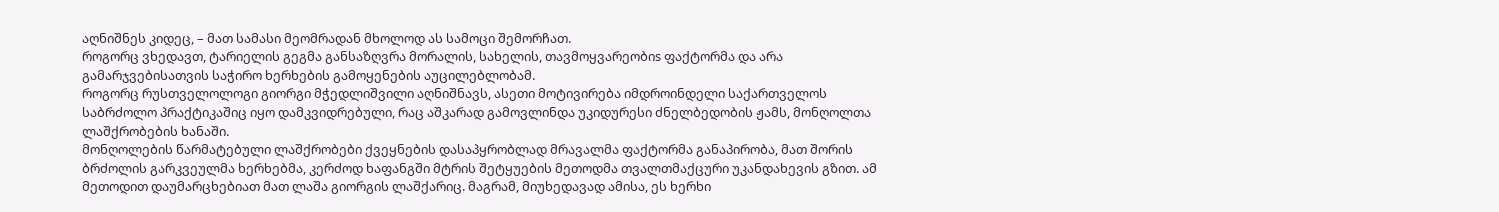აღნიშნეს კიდეც, – მათ სამასი მეომრადან მხოლოდ ას სამოცი შემორჩათ.
როგორც ვხედავთ, ტარიელის გეგმა განსაზღვრა მორალის, სახელის, თავმოყვარეობიs ფაქტორმა და არა გამარჯვებისათვის საჭირო ხერხების გამოყენების აუცილებლობამ.
როგორც რუსთველოლოგი გიორგი მჭედლიშვილი აღნიშნავს, ასეთი მოტივირება იმდროინდელი საქართველოს საბრძოლო პრაქტიკაშიც იყო დამკვიდრებული, რაც აშკარად გამოვლინდა უკიდურესი ძნელბედობის ჟამს, მონღოლთა ლაშქრობების ხანაში.
მონღოლების წარმატებული ლაშქრობები ქვეყნების დასაპყრობლად მრავალმა ფაქტორმა განაპირობა, მათ შორის ბრძოლის გარკვეულმა ხერხებმა, კერძოდ ხაფანგში მტრის შეტყუების მეთოდმა თვალთმაქცური უკანდახევის გზით. ამ მეთოდით დაუმარცხებიათ მათ ლაშა გიორგის ლაშქარიც. მაგრამ, მიუხედავად ამისა, ეს ხერხი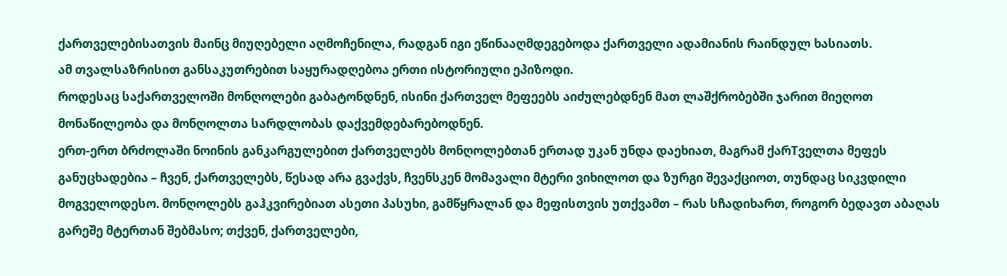ქართველებისათვის მაინც მიუღებელი აღმოჩენილა, რადგან იგი ეწინააღმდეგებოდა ქართველი ადამიანის რაინდულ ხასიათს.
ამ თვალსაზრისით განსაკუთრებით საყურადღებოა ერთი ისტორიული ეპიზოდი.
როდესაც საქართველოში მონღოლები გაბატონდნენ, ისინი ქართველ მეფეებს აიძულებდნენ მათ ლაშქრობებში ჯარით მიეღოთ მონაწილეობა და მონღოლთა სარდლობას დაქვემდებარებოდნენ.
ერთ-ერთ ბრძოლაში ნოინის განკარგულებით ქართველებს მონღოლებთან ერთად უკან უნდა დაეხიათ, მაგრამ ქარTველთა მეფეს განუცხადებია – ჩვენ, ქართველებს, წესად არა გვაქვს, ჩვენსკენ მომავალი მტერი ვიხილოთ და ზურგი შევაქციოთ, თუნდაც სიკვდილი მოგველოდესო. მონღოლებს გაჰკვირებიათ ასეთი პასუხი, გამწყრალან და მეფისთვის უთქვამთ – რას სჩადიხართ, როგორ ბედავთ აბაღას გარეშე მტერთან შებმასო; თქვენ, ქართველები,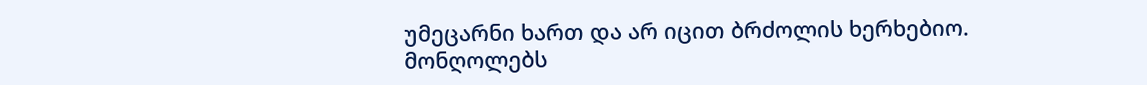უმეცარნი ხართ და არ იცით ბრძოლის ხერხებიო.
მონღოლებს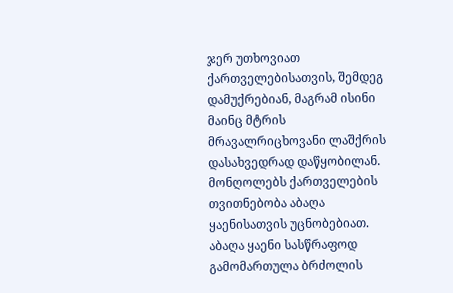ჯერ უთხოვიათ ქართველებისათვის, შემდეგ დამუქრებიან, მაგრამ ისინი მაინც მტრის მრავალრიცხოვანი ლაშქრის დასახვედრად დაწყობილან. მონღოლებს ქართველების თვითნებობა აბაღა ყაენისათვის უცნობებიათ. აბაღა ყაენი სასწრაფოდ გამომართულა ბრძოლის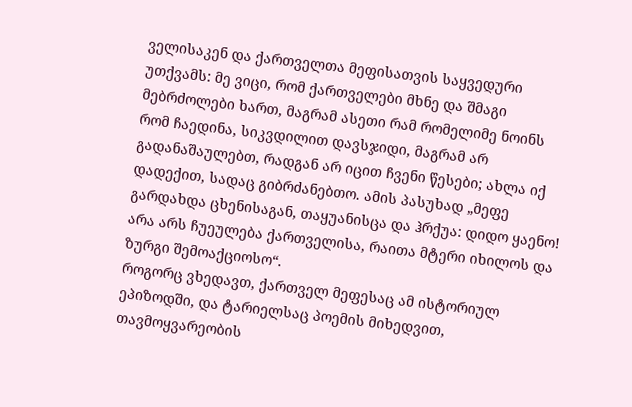ველისაკენ და ქართველთა მეფისათვის საყვედური უთქვამს: მე ვიცი, რომ ქართველები მხნე და შმაგი მებრძოლები ხართ, მაგრამ ასეთი რამ რომელიმე ნოინს რომ ჩაედინა, სიკვდილით დავსჯიდი, მაგრამ არ გადანაშაულებთ, რადგან არ იცით ჩვენი წესები; ახლა იქ დადექით, სადაც გიბრძანებთო. ამის პასუხად „მეფე გარდახდა ცხენისაგან, თაყუანისცა და ჰრქუა: დიდო ყაენო! არა არს ჩუეულება ქართველისა, რაითა მტერი იხილოს და ზურგი შემოაქციოსო“.
როგორც ვხედავთ, ქართველ მეფესაც ამ ისტორიულ ეპიზოდში, და ტარიელსაც პოემის მიხედვით, თავმოყვარეობის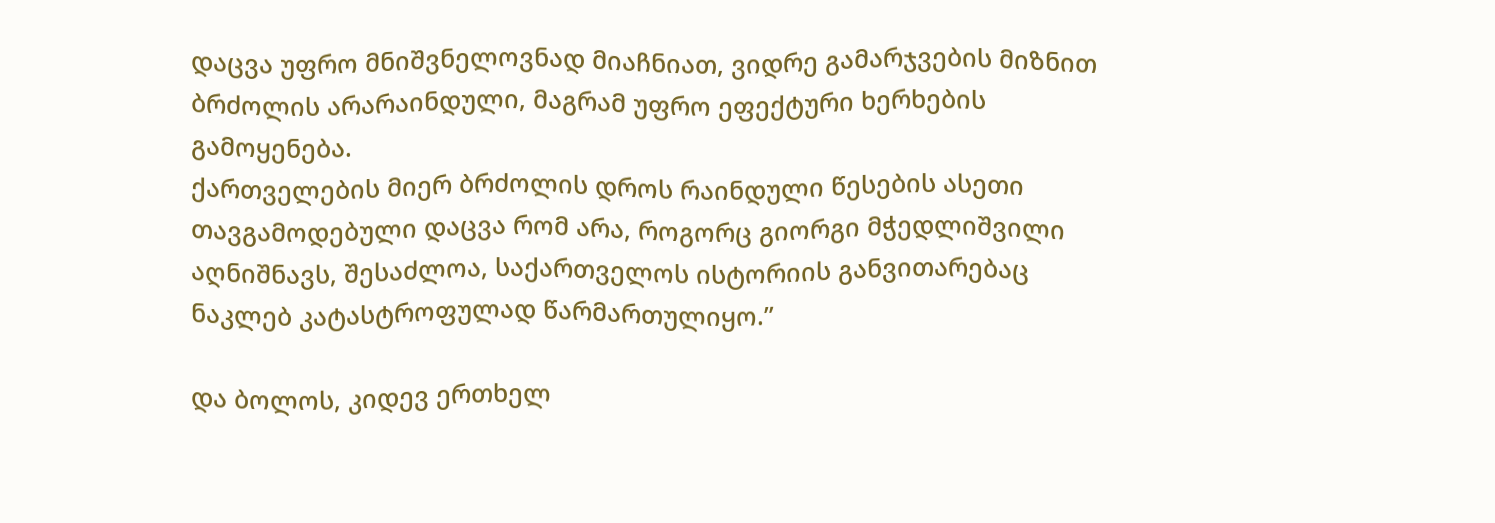დაცვა უფრო მნიშვნელოვნად მიაჩნიათ, ვიდრე გამარჯვების მიზნით ბრძოლის არარაინდული, მაგრამ უფრო ეფექტური ხერხების გამოყენება.
ქართველების მიერ ბრძოლის დროს რაინდული წესების ასეთი თავგამოდებული დაცვა რომ არა, როგორც გიორგი მჭედლიშვილი აღნიშნავს, შესაძლოა, საქართველოს ისტორიის განვითარებაც ნაკლებ კატასტროფულად წარმართულიყო.”

და ბოლოს, კიდევ ერთხელ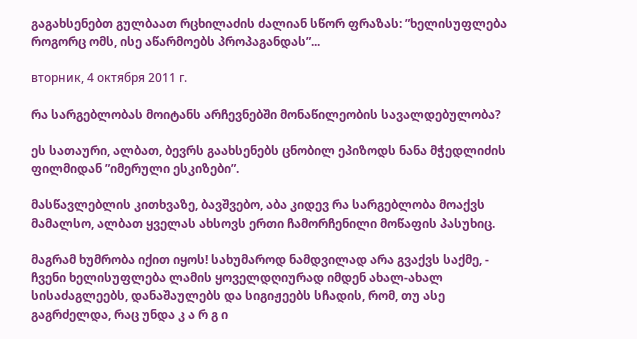გაგახსენებთ გულბაათ რცხილაძის ძალიან სწორ ფრაზას: ”ხელისუფლება როგორც ომს, ისე აწარმოებს პროპაგანდას”...

вторник, 4 октября 2011 г.

რა სარგებლობას მოიტანს არჩევნებში მონაწილეობის სავალდებულობა?

ეს სათაური, ალბათ, ბევრს გაახსენებს ცნობილ ეპიზოდს ნანა მჭედლიძის ფილმიდან ”იმერული ესკიზები”.

მასწავლებლის კითხვაზე, ბავშვებო, აბა კიდევ რა სარგებლობა მოაქვს მამალსო, ალბათ ყველას ახსოვს ერთი ჩამორჩენილი მოწაფის პასუხიც.

მაგრამ ხუმრობა იქით იყოს! სახუმაროდ ნამდვილად არა გვაქვს საქმე, - ჩვენი ხელისუფლება ლამის ყოველდღიურად იმდენ ახალ-ახალ სისაძაგლეებს, დანაშაულებს და სიგიჟეებს სჩადის, რომ, თუ ასე გაგრძელდა, რაც უნდა კ ა რ გ ი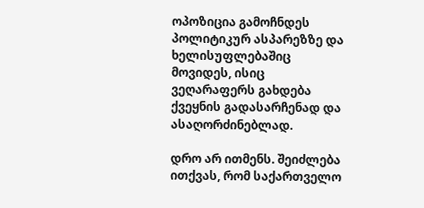ოპოზიცია გამოჩნდეს პოლიტიკურ ასპარეზზე და ხელისუფლებაშიც მოვიდეს, ისიც ვეღარაფერს გახდება ქვეყნის გადასარჩენად და ასაღორძინებლად.

დრო არ ითმენს. შეიძლება ითქვას, რომ საქართველო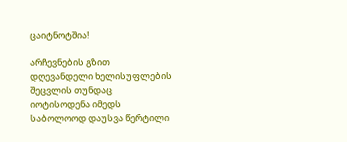ცაიტნოტშია!

არჩევნების გზით დღევანდელი ხელისუფლების შეცვლის თუნდაც იოტისოდენა იმედს საბოლოოდ დაუსვა წერტილი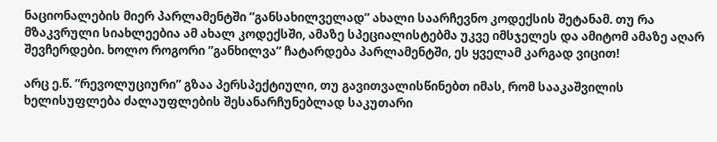ნაციონალების მიერ პარლამენტში ”განსახილველად” ახალი საარჩევნო კოდექსის შეტანამ. თუ რა მზაკვრული სიახლეებია ამ ახალ კოდექსში, ამაზე სპეციალისტებმა უკვე იმსჯელეს და ამიტომ ამაზე აღარ შევჩერდები. ხოლო როგორი ”განხილვა” ჩატარდება პარლამენტში, ეს ყველამ კარგად ვიცით!

არც ე.წ. ”რევოლუციური” გზაა პერსპექტიული, თუ გავითვალისწინებთ იმას, რომ სააკაშვილის ხელისუფლება ძალაუფლების შესანარჩუნებლად საკუთარი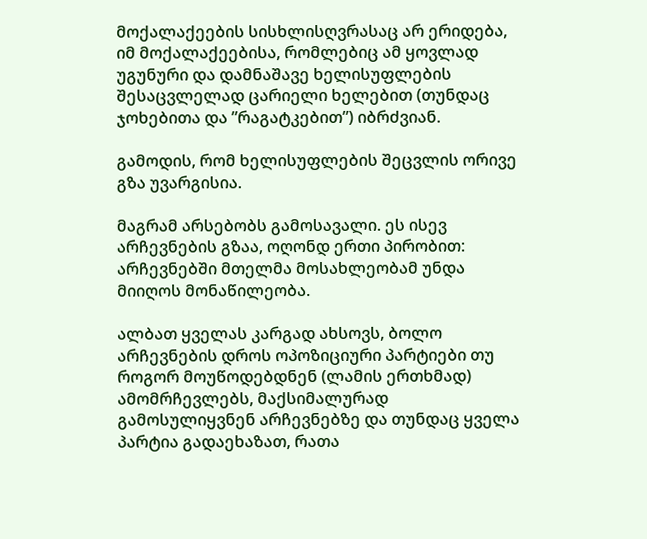მოქალაქეების სისხლისღვრასაც არ ერიდება, იმ მოქალაქეებისა, რომლებიც ამ ყოვლად უგუნური და დამნაშავე ხელისუფლების შესაცვლელად ცარიელი ხელებით (თუნდაც ჯოხებითა და ”რაგატკებით”) იბრძვიან.

გამოდის, რომ ხელისუფლების შეცვლის ორივე გზა უვარგისია.

მაგრამ არსებობს გამოსავალი. ეს ისევ არჩევნების გზაა, ოღონდ ერთი პირობით: არჩევნებში მთელმა მოსახლეობამ უნდა მიიღოს მონაწილეობა.

ალბათ ყველას კარგად ახსოვს, ბოლო არჩევნების დროს ოპოზიციური პარტიები თუ როგორ მოუწოდებდნენ (ლამის ერთხმად) ამომრჩევლებს, მაქსიმალურად გამოსულიყვნენ არჩევნებზე და თუნდაც ყველა პარტია გადაეხაზათ, რათა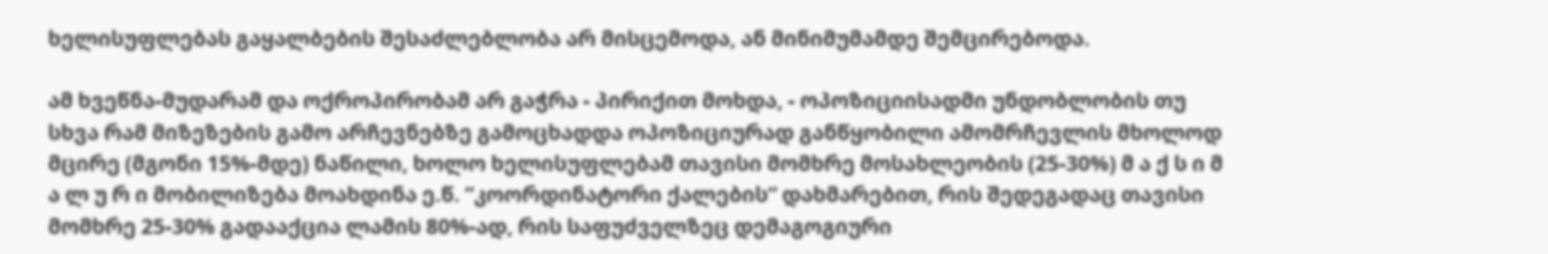ხელისუფლებას გაყალბების შესაძლებლობა არ მისცემოდა, ან მინიმუმამდე შემცირებოდა.

ამ ხვეწნა-მუდარამ და ოქროპირობამ არ გაჭრა - პირიქით მოხდა, - ოპოზიციისადმი უნდობლობის თუ სხვა რამ მიზეზების გამო არჩევნებზე გამოცხადდა ოპოზიციურად განწყობილი ამომრჩევლის მხოლოდ მცირე (მგონი 15%-მდე) ნაწილი, ხოლო ხელისუფლებამ თავისი მომხრე მოსახლეობის (25-30%) მ ა ქ ს ი მ ა ლ უ რ ი მობილიზება მოახდინა ე.წ. ”კოორდინატორი ქალების” დახმარებით, რის შედეგადაც თავისი მომხრე 25-30% გადააქცია ლამის 80%-ად, რის საფუძველზეც დემაგოგიური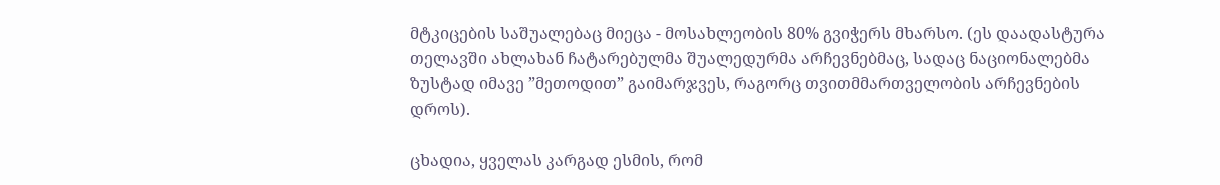მტკიცების საშუალებაც მიეცა - მოსახლეობის 80% გვიჭერს მხარსო. (ეს დაადასტურა თელავში ახლახან ჩატარებულმა შუალედურმა არჩევნებმაც, სადაც ნაციონალებმა ზუსტად იმავე ”მეთოდით” გაიმარჯვეს, რაგორც თვითმმართველობის არჩევნების დროს).

ცხადია, ყველას კარგად ესმის, რომ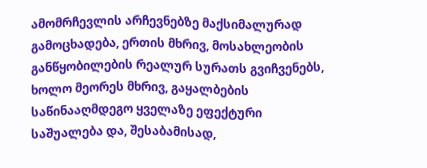ამომრჩევლის არჩევნებზე მაქსიმალურად გამოცხადება, ერთის მხრივ, მოსახლეობის განწყობილების რეალურ სურათს გვიჩვენებს, ხოლო მეორეს მხრივ, გაყალბების საწინააღმდეგო ყველაზე ეფექტური საშუალება და, შესაბამისად,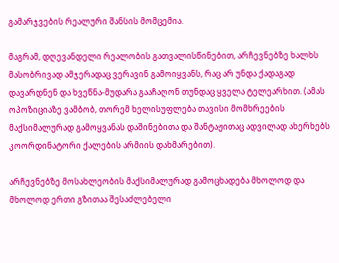გამარჯვების რეალური შანსის მომცემია.

მაგრამ, დღევანდელი რეალობის გათვალისწინებით, არჩევნებზე ხალხს მასობრივად ამჯერადაც ვერავინ გამოიყვანს, რაც არ უნდა ქადაგად დავარდნენ და ხვეწნა-მუდარა გააჩაღონ თუნდაც ყველა ტელეარხით. (ამას ოპოზიციაზე ვამბობ, თორემ ხელისუფლება თავისი მომხრეების მაქსიმალურად გამოყვანას დაშინებითა და შანტაჟითაც ადვილად ახერხებს კოორდინატორი ქალების არმიის დახმარებით).

არჩევნებზე მოსახლეობის მაქსიმალურად გამოცხადება მხოლოდ და მხოლოდ ერთი გზითაა შესაძლებელი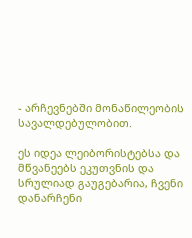- არჩევნებში მონაწილეობის სავალდებულობით.

ეს იდეა ლეიბორისტებსა და მწვანეებს ეკუთვნის და სრულიად გაუგებარია, ჩვენი დანარჩენი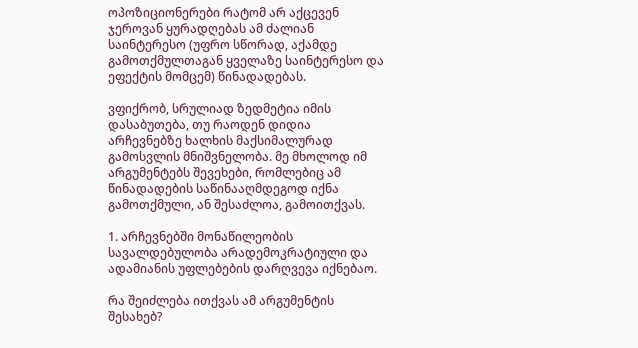ოპოზიციონერები რატომ არ აქცევენ ჯეროვან ყურადღებას ამ ძალიან საინტერესო (უფრო სწორად, აქამდე გამოთქმულთაგან ყველაზე საინტერესო და ეფექტის მომცემ) წინადადებას.

ვფიქრობ, სრულიად ზედმეტია იმის დასაბუთება, თუ რაოდენ დიდია არჩევნებზე ხალხის მაქსიმალურად გამოსვლის მნიშვნელობა. მე მხოლოდ იმ არგუმენტებს შევეხები, რომლებიც ამ წინადადების საწინააღმდეგოდ იქნა გამოთქმული, ან შესაძლოა, გამოითქვას.

1. არჩევნებში მონაწილეობის სავალდებულობა არადემოკრატიული და ადამიანის უფლებების დარღვევა იქნებაო.

რა შეიძლება ითქვას ამ არგუმენტის შესახებ?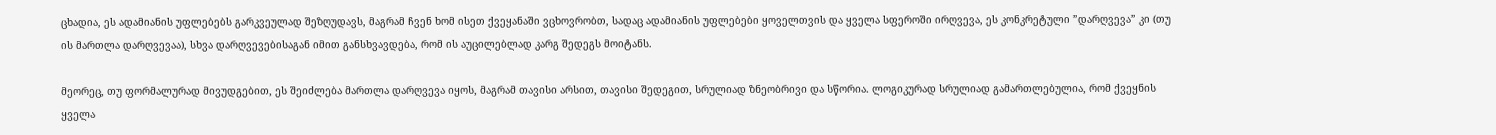ცხადია, ეს ადამიანის უფლებებს გარკვეულად შეზღუდავს, მაგრამ ჩვენ ხომ ისეთ ქვეყანაში ვცხოვრობთ, სადაც ადამიანის უფლებები ყოველთვის და ყველა სფეროში ირღვევა, ეს კონკრეტული ”დარღვევა” კი (თუ ის მართლა დარღვევაა), სხვა დარღვევებისაგან იმით განსხვავდება, რომ ის აუცილებლად კარგ შედეგს მოიტანს.

მეორეც, თუ ფორმალურად მივუდგებით, ეს შეიძლება მართლა დარღვევა იყოს, მაგრამ თავისი არსით, თავისი შედეგით, სრულიად ზნეობრივი და სწორია. ლოგიკურად სრულიად გამართლებულია, რომ ქვეყნის ყველა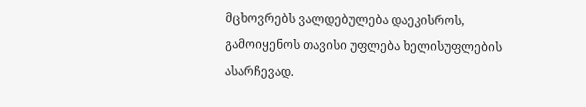მცხოვრებს ვალდებულება დაეკისროს, გამოიყენოს თავისი უფლება ხელისუფლების ასარჩევად.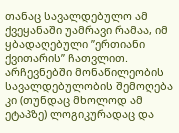თანაც სავალდებულო ამ ქვეყანაში უამრავი რამაა, იმ ყბადაღებული ”ერთიანი ქვითარის” ჩათვლით. არჩევნებში მონაწილეობის სავალდებულობის შემოღება კი (თუნდაც მხოლოდ ამ ეტაპზე) ლოგიკურადაც და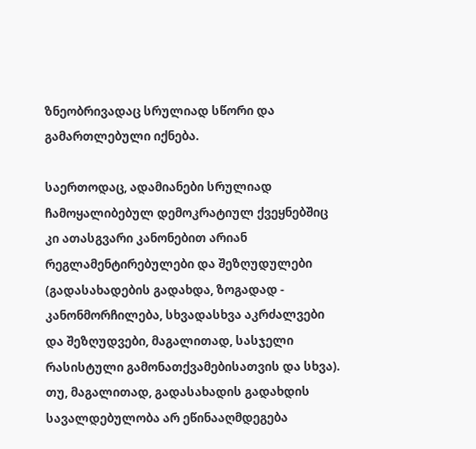ზნეობრივადაც სრულიად სწორი და გამართლებული იქნება.

საერთოდაც, ადამიანები სრულიად ჩამოყალიბებულ დემოკრატიულ ქვეყნებშიც კი ათასგვარი კანონებით არიან რეგლამენტირებულები და შეზღუდულები (გადასახადების გადახდა, ზოგადად - კანონმორჩილება, სხვადასხვა აკრძალვები და შეზღუდვები, მაგალითად, სასჯელი რასისტული გამონათქვამებისათვის და სხვა). თუ, მაგალითად, გადასახადის გადახდის სავალდებულობა არ ეწინააღმდეგება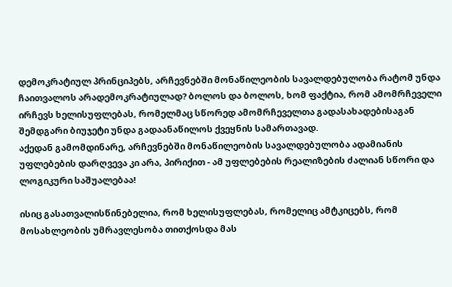დემოკრატიულ პრინციპებს, არჩევნებში მონაწილეობის სავალდებულობა რატომ უნდა ჩაითვალოს არადემოკრატიულად? ბოლოს და ბოლოს, ხომ ფაქტია, რომ ამომრჩეველი ირჩევს ხელისუფლებას, რომელმაც სწორედ ამომრჩეველთა გადასახადებისაგან შემდგარი ბიუჯეტი უნდა გადაანაწილოს ქვეყნის სამართავად.
აქედან გამომდინარე, არჩევნებში მონაწილეობის სავალდებულობა ადამიანის უფლებების დარღვევა კი არა, პირიქით - ამ უფლებების რეალიზების ძალიან სწორი და ლოგიკური საშუალებაა!

ისიც გასათვალისწინებელია, რომ ხელისუფლებას, რომელიც ამტკიცებს, რომ მოსახლეობის უმრავლესობა თითქოსდა მას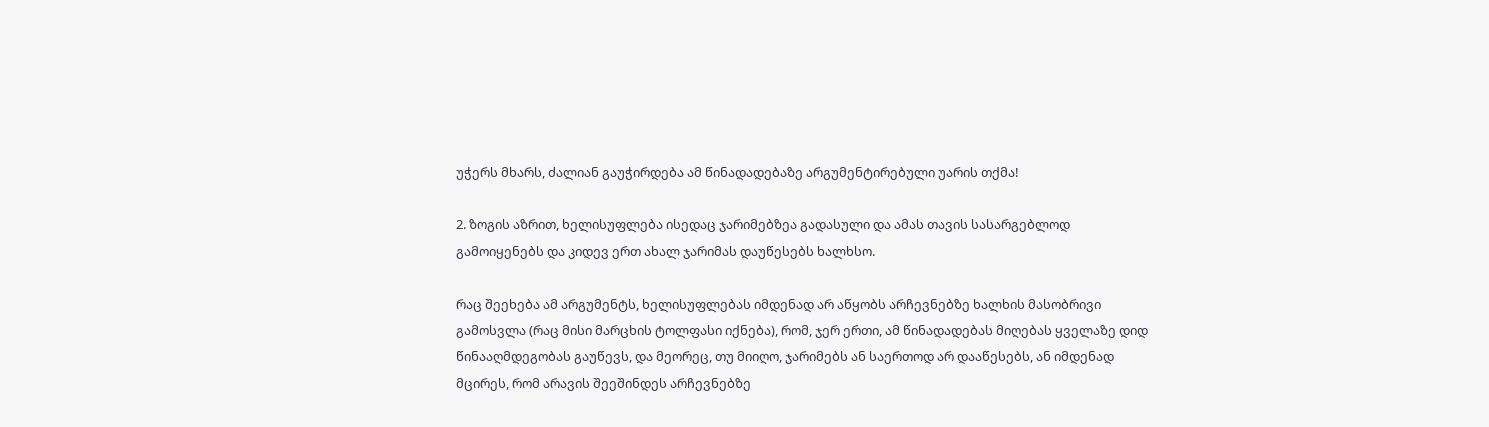უჭერს მხარს, ძალიან გაუჭირდება ამ წინადადებაზე არგუმენტირებული უარის თქმა!

2. ზოგის აზრით, ხელისუფლება ისედაც ჯარიმებზეა გადასული და ამას თავის სასარგებლოდ გამოიყენებს და კიდევ ერთ ახალ ჯარიმას დაუწესებს ხალხსო.

რაც შეეხება ამ არგუმენტს, ხელისუფლებას იმდენად არ აწყობს არჩევნებზე ხალხის მასობრივი გამოსვლა (რაც მისი მარცხის ტოლფასი იქნება), რომ, ჯერ ერთი, ამ წინადადებას მიღებას ყველაზე დიდ წინააღმდეგობას გაუწევს, და მეორეც, თუ მიიღო, ჯარიმებს ან საერთოდ არ დააწესებს, ან იმდენად მცირეს, რომ არავის შეეშინდეს არჩევნებზე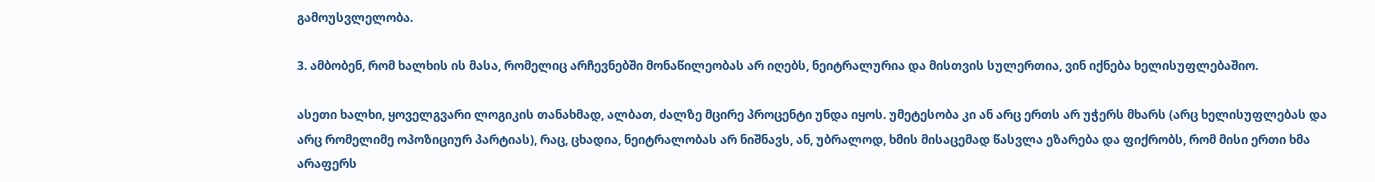გამოუსვლელობა.

3. ამბობენ, რომ ხალხის ის მასა, რომელიც არჩევნებში მონაწილეობას არ იღებს, ნეიტრალურია და მისთვის სულერთია, ვინ იქნება ხელისუფლებაშიო.

ასეთი ხალხი, ყოველგვარი ლოგიკის თანახმად, ალბათ, ძალზე მცირე პროცენტი უნდა იყოს. უმეტესობა კი ან არც ერთს არ უჭერს მხარს (არც ხელისუფლებას და არც რომელიმე ოპოზიციურ პარტიას), რაც, ცხადია, ნეიტრალობას არ ნიშნავს, ან, უბრალოდ, ხმის მისაცემად წასვლა ეზარება და ფიქრობს, რომ მისი ერთი ხმა არაფერს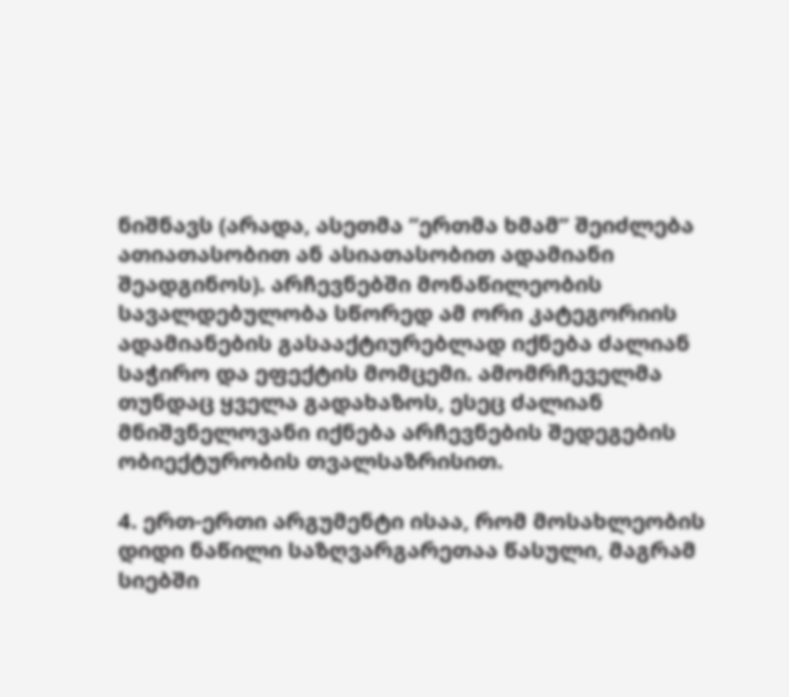ნიშნავს (არადა, ასეთმა ”ერთმა ხმამ” შეიძლება ათიათასობით ან ასიათასობით ადამიანი შეადგინოს). არჩევნებში მონაწილეობის სავალდებულობა სწორედ ამ ორი კატეგორიის ადამიანების გასააქტიურებლად იქნება ძალიან საჭირო და ეფექტის მომცემი. ამომრჩეველმა თუნდაც ყველა გადახაზოს, ესეც ძალიან მნიშვნელოვანი იქნება არჩევნების შედეგების ობიექტურობის თვალსაზრისით.

4. ერთ-ერთი არგუმენტი ისაა, რომ მოსახლეობის დიდი ნაწილი საზღვარგარეთაა წასული, მაგრამ სიებში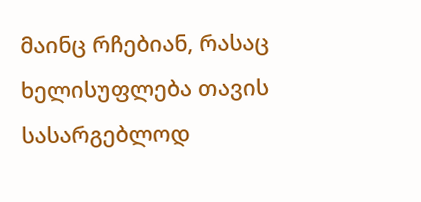მაინც რჩებიან, რასაც ხელისუფლება თავის სასარგებლოდ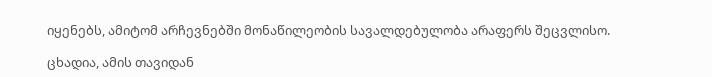იყენებს, ამიტომ არჩევნებში მონაწილეობის სავალდებულობა არაფერს შეცვლისო.

ცხადია, ამის თავიდან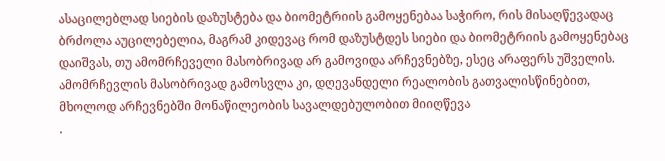ასაცილებლად სიების დაზუსტება და ბიომეტრიის გამოყენებაა საჭირო, რის მისაღწევადაც ბრძოლა აუცილებელია, მაგრამ კიდევაც რომ დაზუსტდეს სიები და ბიომეტრიის გამოყენებაც დაიშვას, თუ ამომრჩეველი მასობრივად არ გამოვიდა არჩევნებზე, ესეც არაფერს უშველის. ამომრჩევლის მასობრივად გამოსვლა კი, დღევანდელი რეალობის გათვალისწინებით, მხოლოდ არჩევნებში მონაწილეობის სავალდებულობით მიიღწევა
.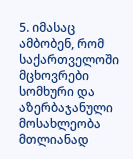5. იმასაც ამბობენ, რომ საქართველოში მცხოვრები სომხური და აზერბაჯანული მოსახლეობა მთლიანად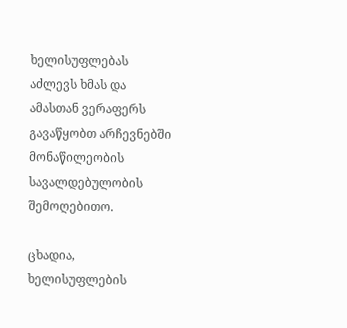ხელისუფლებას აძლევს ხმას და ამასთან ვერაფერს გავაწყობთ არჩევნებში მონაწილეობის სავალდებულობის შემოღებითო.

ცხადია, ხელისუფლების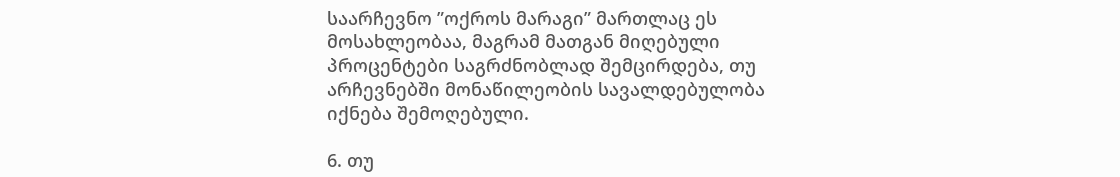საარჩევნო ”ოქროს მარაგი” მართლაც ეს მოსახლეობაა, მაგრამ მათგან მიღებული პროცენტები საგრძნობლად შემცირდება, თუ არჩევნებში მონაწილეობის სავალდებულობა იქნება შემოღებული.

6. თუ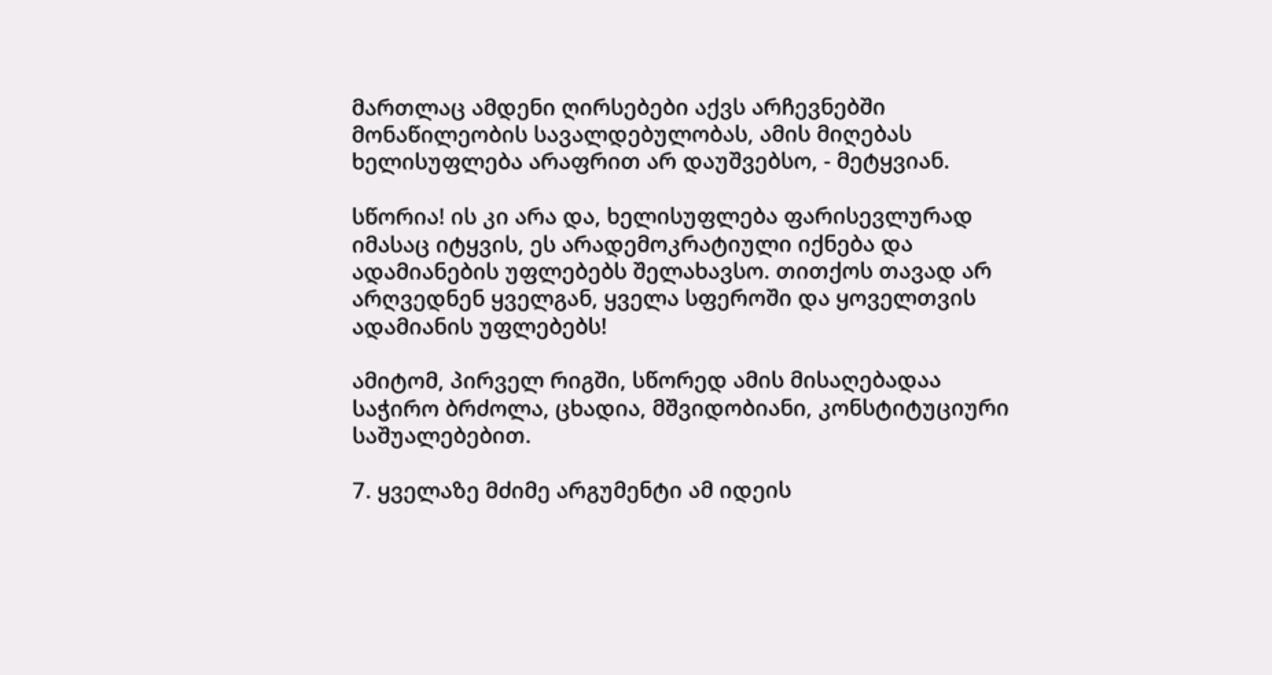მართლაც ამდენი ღირსებები აქვს არჩევნებში მონაწილეობის სავალდებულობას, ამის მიღებას ხელისუფლება არაფრით არ დაუშვებსო, - მეტყვიან.

სწორია! ის კი არა და, ხელისუფლება ფარისევლურად იმასაც იტყვის, ეს არადემოკრატიული იქნება და ადამიანების უფლებებს შელახავსო. თითქოს თავად არ არღვედნენ ყველგან, ყველა სფეროში და ყოველთვის ადამიანის უფლებებს!

ამიტომ, პირველ რიგში, სწორედ ამის მისაღებადაა საჭირო ბრძოლა, ცხადია, მშვიდობიანი, კონსტიტუციური საშუალებებით.

7. ყველაზე მძიმე არგუმენტი ამ იდეის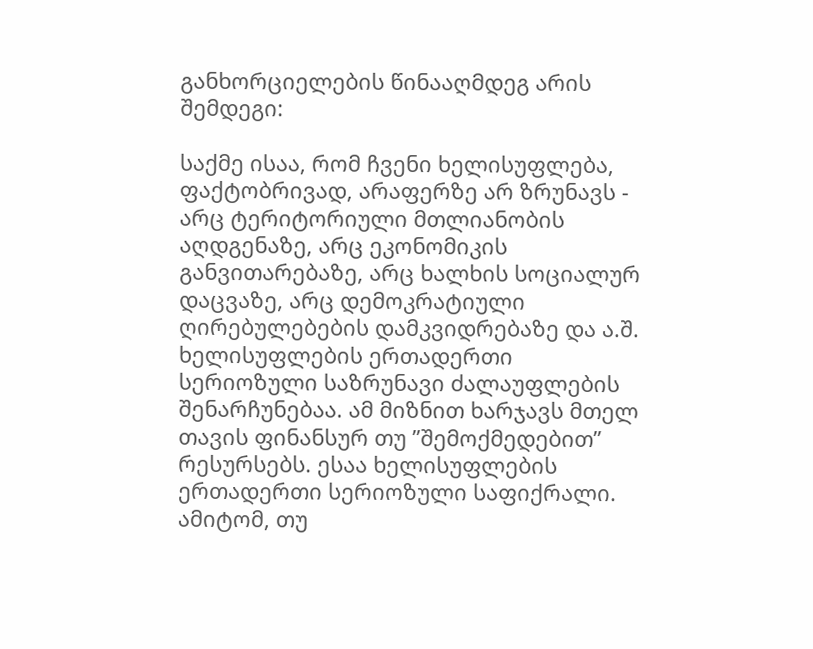განხორციელების წინააღმდეგ არის შემდეგი:

საქმე ისაა, რომ ჩვენი ხელისუფლება, ფაქტობრივად, არაფერზე არ ზრუნავს - არც ტერიტორიული მთლიანობის აღდგენაზე, არც ეკონომიკის განვითარებაზე, არც ხალხის სოციალურ დაცვაზე, არც დემოკრატიული ღირებულებების დამკვიდრებაზე და ა.შ. ხელისუფლების ერთადერთი სერიოზული საზრუნავი ძალაუფლების შენარჩუნებაა. ამ მიზნით ხარჯავს მთელ თავის ფინანსურ თუ ”შემოქმედებით” რესურსებს. ესაა ხელისუფლების ერთადერთი სერიოზული საფიქრალი. ამიტომ, თუ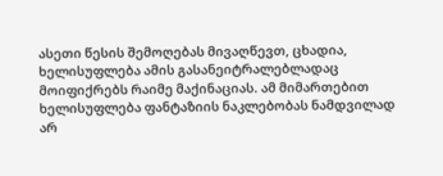ასეთი წესის შემოღებას მივაღწევთ, ცხადია, ხელისუფლება ამის გასანეიტრალებლადაც მოიფიქრებს რაიმე მაქინაციას. ამ მიმართებით ხელისუფლება ფანტაზიის ნაკლებობას ნამდვილად არ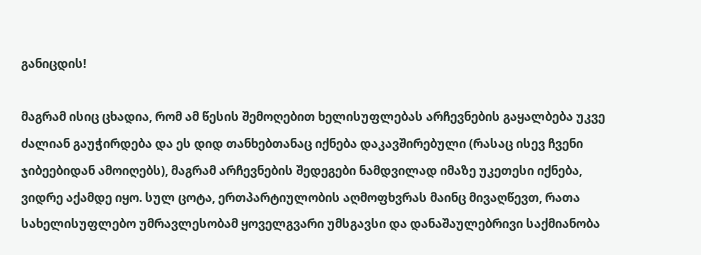განიცდის!

მაგრამ ისიც ცხადია, რომ ამ წესის შემოღებით ხელისუფლებას არჩევნების გაყალბება უკვე ძალიან გაუჭირდება და ეს დიდ თანხებთანაც იქნება დაკავშირებული (რასაც ისევ ჩვენი ჯიბეებიდან ამოიღებს), მაგრამ არჩევნების შედეგები ნამდვილად იმაზე უკეთესი იქნება, ვიდრე აქამდე იყო. სულ ცოტა, ერთპარტიულობის აღმოფხვრას მაინც მივაღწევთ, რათა სახელისუფლებო უმრავლესობამ ყოველგვარი უმსგავსი და დანაშაულებრივი საქმიანობა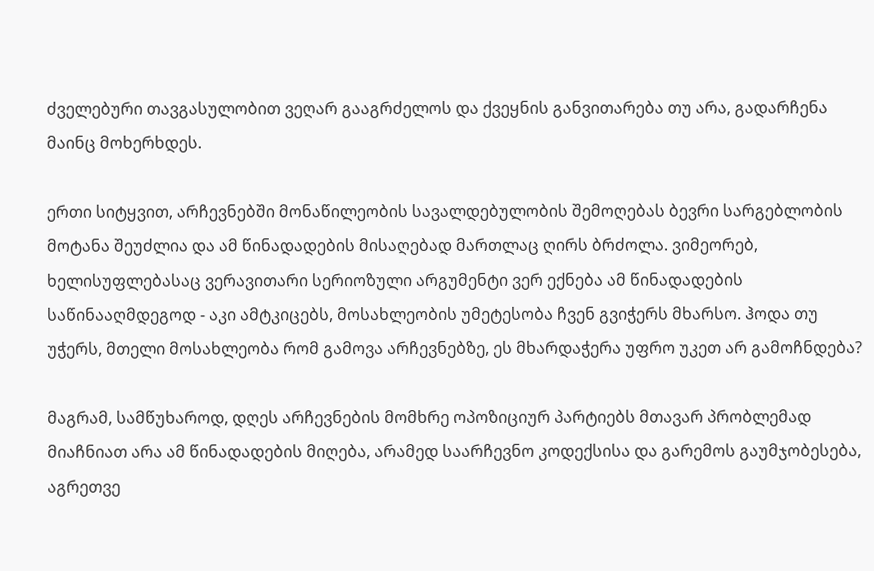ძველებური თავგასულობით ვეღარ გააგრძელოს და ქვეყნის განვითარება თუ არა, გადარჩენა მაინც მოხერხდეს.

ერთი სიტყვით, არჩევნებში მონაწილეობის სავალდებულობის შემოღებას ბევრი სარგებლობის მოტანა შეუძლია და ამ წინადადების მისაღებად მართლაც ღირს ბრძოლა. ვიმეორებ, ხელისუფლებასაც ვერავითარი სერიოზული არგუმენტი ვერ ექნება ამ წინადადების საწინააღმდეგოდ - აკი ამტკიცებს, მოსახლეობის უმეტესობა ჩვენ გვიჭერს მხარსო. ჰოდა თუ უჭერს, მთელი მოსახლეობა რომ გამოვა არჩევნებზე, ეს მხარდაჭერა უფრო უკეთ არ გამოჩნდება?

მაგრამ, სამწუხაროდ, დღეს არჩევნების მომხრე ოპოზიციურ პარტიებს მთავარ პრობლემად მიაჩნიათ არა ამ წინადადების მიღება, არამედ საარჩევნო კოდექსისა და გარემოს გაუმჯობესება, აგრეთვე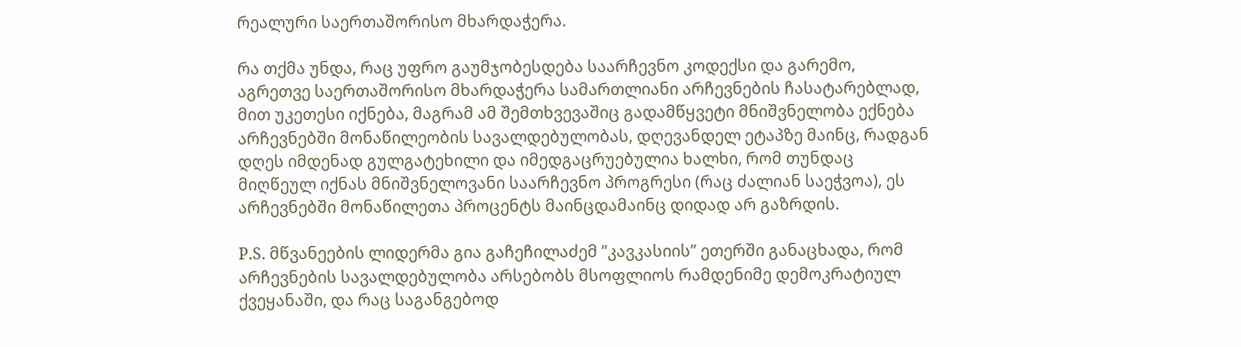რეალური საერთაშორისო მხარდაჭერა.

რა თქმა უნდა, რაც უფრო გაუმჯობესდება საარჩევნო კოდექსი და გარემო, აგრეთვე საერთაშორისო მხარდაჭერა სამართლიანი არჩევნების ჩასატარებლად, მით უკეთესი იქნება, მაგრამ ამ შემთხვევაშიც გადამწყვეტი მნიშვნელობა ექნება არჩევნებში მონაწილეობის სავალდებულობას, დღევანდელ ეტაპზე მაინც, რადგან დღეს იმდენად გულგატეხილი და იმედგაცრუებულია ხალხი, რომ თუნდაც მიღწეულ იქნას მნიშვნელოვანი საარჩევნო პროგრესი (რაც ძალიან საეჭვოა), ეს არჩევნებში მონაწილეთა პროცენტს მაინცდამაინც დიდად არ გაზრდის.

P.S. მწვანეების ლიდერმა გია გაჩეჩილაძემ ”კავკასიის” ეთერში განაცხადა, რომ არჩევნების სავალდებულობა არსებობს მსოფლიოს რამდენიმე დემოკრატიულ ქვეყანაში, და რაც საგანგებოდ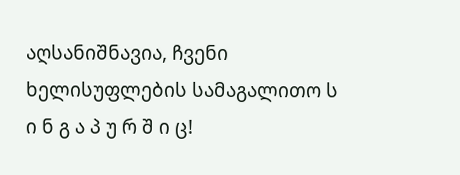აღსანიშნავია, ჩვენი ხელისუფლების სამაგალითო ს ი ნ გ ა პ უ რ შ ი ც!